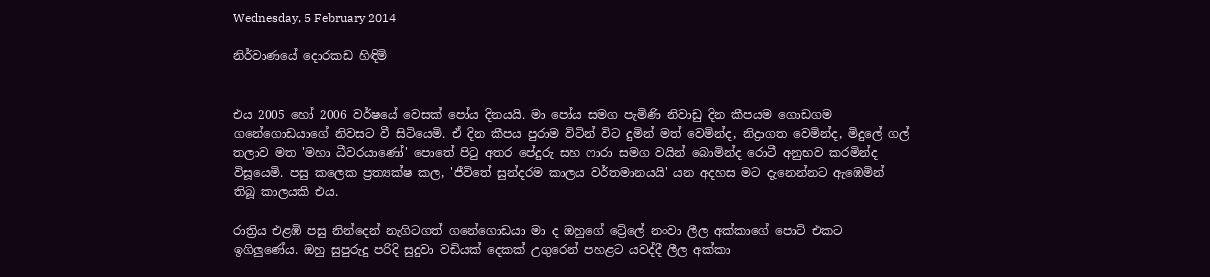Wednesday, 5 February 2014

නිර්වාණයේ දොරකඩ හිඳිමි


එය 2005 හෝ 2006 වර්ෂයේ වෙසක් පෝය දිනයයි. මා පෝය සමග පැමිණි නිවාඩු දින කීපයම ගොඩගම ගනේගොඩයාගේ නිවසට වී සිටියෙමි. ඒ දින කීපය පුරාම විටින් විට දුමින් මත් වෙමින්ද, නිද්‍රාගත වෙමින්ද, මිදුලේ ගල් තලාව මත 'මහා ධීවරයාණෝ' පොතේ පිටු අතර පේදුරු සහ ෆාරා සමග වයින් බොමින්ද රොටී අනුභව කරමින්ද විසූයෙමි. පසු කලෙක ප්‍රත්‍යක්ෂ කල, 'ජීවිතේ සුන්දරම කාලය වර්තමානයයි' යන අදහස මට දැනෙන්නට ඇඹෙමින් තිබූ කාලයකි එය.

රාත්‍රිය එළඹි පසු නින්දෙන් නැගිටගත් ගනේගොඩයා මා ද ඔහුගේ ට්‍රේලේ නංවා ලීල අක්කාගේ පොට් එකට ඉගිලුණේය. ඔහු සුපුරුදු පරිදි සුදුවා වඩියක් දෙකක් උගුරෙන් පහළට යවද්දී ලීල අක්කා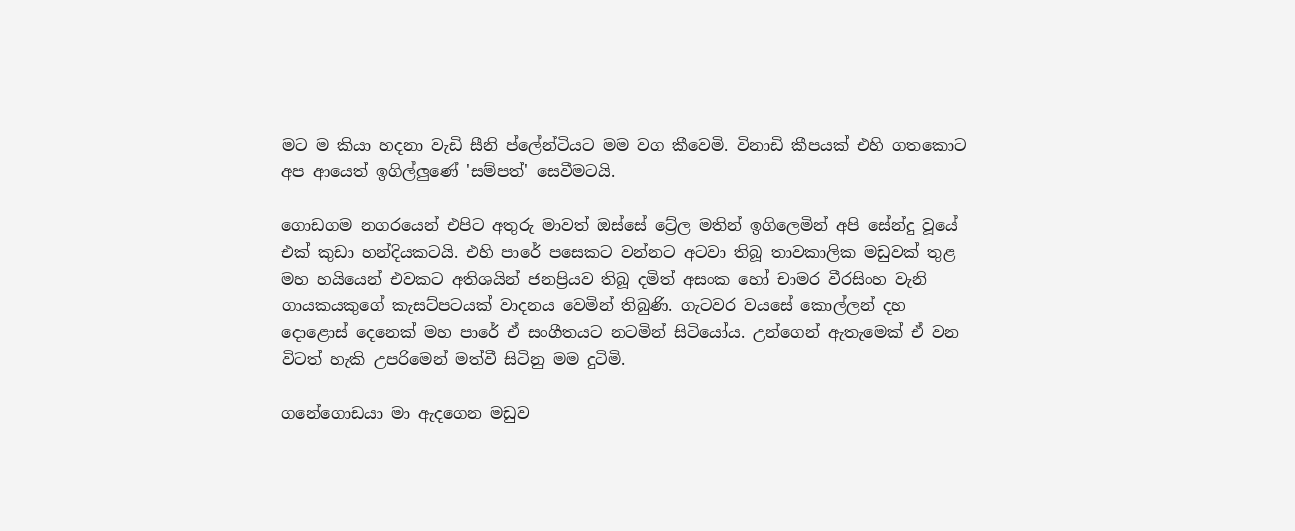මට ම කියා හදනා වැඩි සීනි ප්ලේන්ටියට මම වග කීවෙමි. විනාඩි කීපයක් එහි ගතකොට අප ආයෙත් ඉගිල්ලුණේ 'සම්පත්' සෙවීමටයි.

ගොඩගම නගරයෙන් එපිට අතුරු මාවත් ඔස්සේ ට්‍රේල මතින් ඉගිලෙමින් අපි සේන්දු වූයේ එක් කුඩා හන්දියකටයි. එහි පාරේ පසෙකට වන්නට අටවා තිබූ තාවකාලික මඩුවක් තුළ මහ හයියෙන් එවකට අතිශයින් ජනප්‍රියව තිබූ දමිත් අසංක හෝ චාමර වීරසිංහ වැනි ගායකයකුගේ කැසට්පටයක් වාදනය වෙමින් තිබුණි. ගැටවර වයසේ කොල්ලන් දහ දොළොස් දෙනෙක් මහ පාරේ ඒ සංගීතයට නටමින් සිටියෝය. උන්ගෙන් ඇතැමෙක් ඒ වන විටත් හැකි උපරිමෙන් මත්වී සිටිනු මම දුටිමි.

ගනේගොඩයා මා ඇදගෙන මඩුව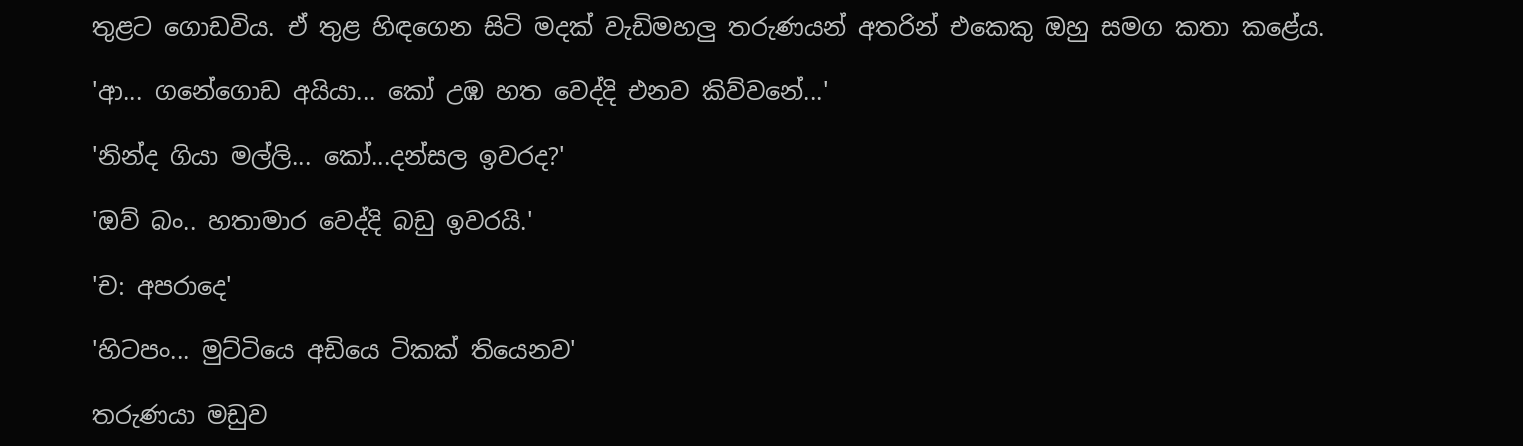තුළට ගොඩවිය. ඒ තුළ හිඳගෙන සිටි මදක් වැඩිමහලු තරුණයන් අතරින් එකෙකු ඔහු සමග කතා කළේය.

'ආ... ගනේගොඩ අයියා... කෝ උඹ හත වෙද්දි එනව කිව්වනේ...'

'නින්ද ගියා මල්ලි... කෝ...දන්සල ඉවරද?'

'ඔව් බං.. හතාමාර වෙද්දි බඩු ඉවරයි.'

'ච: අපරාදෙ'

'හිටපං... මුට්ටියෙ අඩියෙ ටිකක් තියෙනව'

තරුණයා මඩුව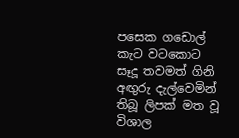පසෙක ගඩොල් කැට වටකොට සෑදූ තවමත් ගිනි අඟුරු දැල්වෙමින් තිබූ ලිපක් මත වූ විශාල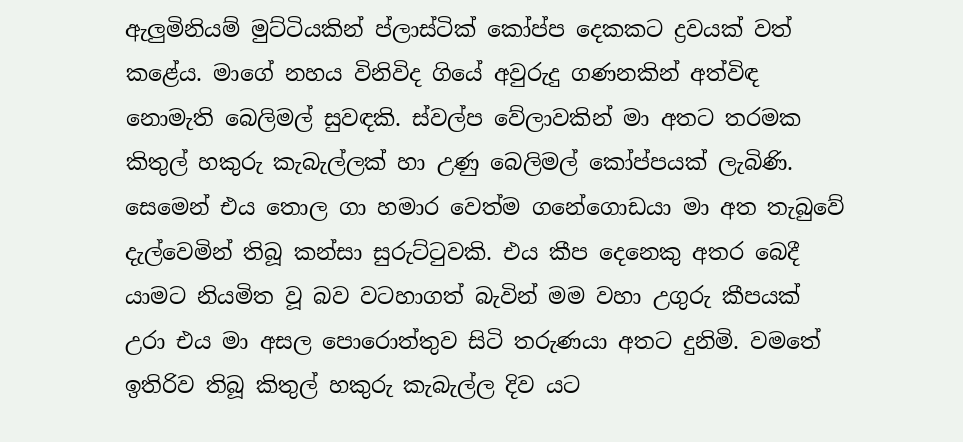ඇලුමිනියම් මුට්ටියකින් ප්ලාස්ටික් කෝප්ප දෙකකට ද්‍රවයක් වත් කළේය. මාගේ නහය විනිවිද ගියේ අවුරුදු ගණනකින් අත්විඳ නොමැති බෙලිමල් සුවඳකි. ස්වල්ප වේලාවකින් මා අතට තරමක කිතුල් හකුරු කැබැල්ලක් හා උණු බෙලිමල් කෝප්පයක් ලැබිණි. සෙමෙන් එය තොල ගා හමාර වෙත්ම ගනේගොඩයා මා අත තැබුවේ දැල්වෙමින් තිබූ කන්සා සුරුට්ටුවකි. එය කීප දෙනෙකු අතර බෙදී යාමට නියමිත වූ බව වටහාගත් බැවින් මම වහා උගුරු කීපයක් උරා එය මා අසල පොරොත්තුව සිටි තරුණයා අතට දුනිමි. වමතේ ඉතිරිව තිබූ කිතුල් හකුරු කැබැල්ල දිව යට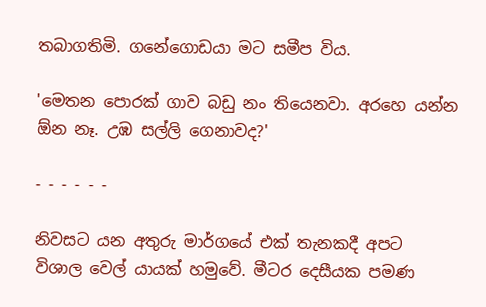තබාගතිමි. ගනේගොඩයා මට සමීප විය.

'මෙතන පොරක් ගාව බඩු නං තියෙනවා. අරහෙ යන්න ඕන නෑ. උඹ සල්ලි ගෙනාවද?'

- - - - - -

නිවසට යන අතුරු මාර්ගයේ එක් තැනකදී අපට විශාල වෙල් යායක් හමුවේ. මීටර දෙසීයක පමණ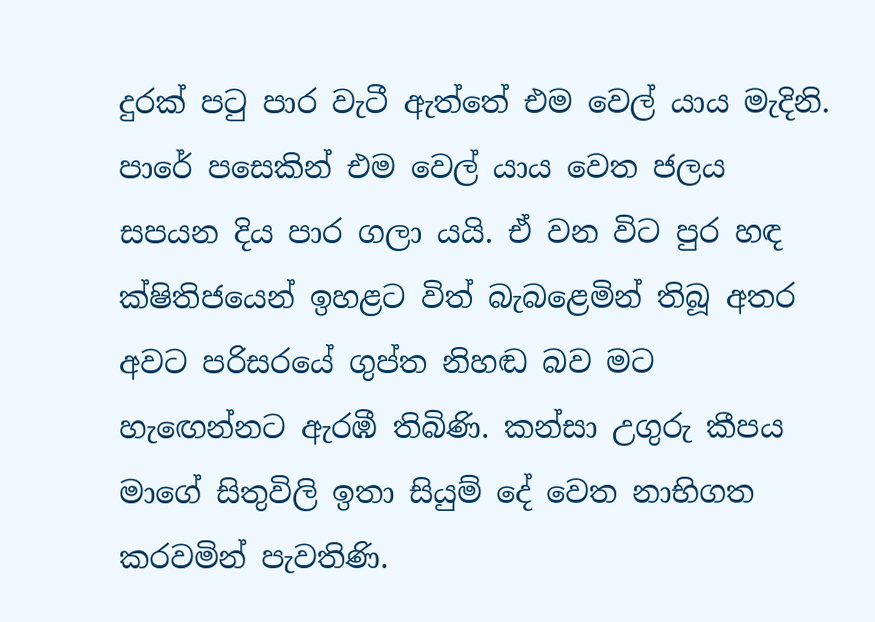දුරක් පටු පාර වැටී ඇත්තේ එම වෙල් යාය මැදිනි. පාරේ පසෙකින් එම වෙල් යාය වෙත ජලය සපයන දිය පාර ගලා යයි. ඒ වන විට පුර හඳ ක්ෂිතිජයෙන් ඉහළට විත් බැබළෙමින් තිබූ අතර අවට පරිසරයේ ගුප්ත නිහඬ බව මට හැ‍ඟෙන්නට ඇරඹී තිබිණි. කන්සා උගුරු කීපය මාගේ සිතුවිලි ඉතා සියුම් දේ වෙත නාභිගත කරවමින් පැවතිණි.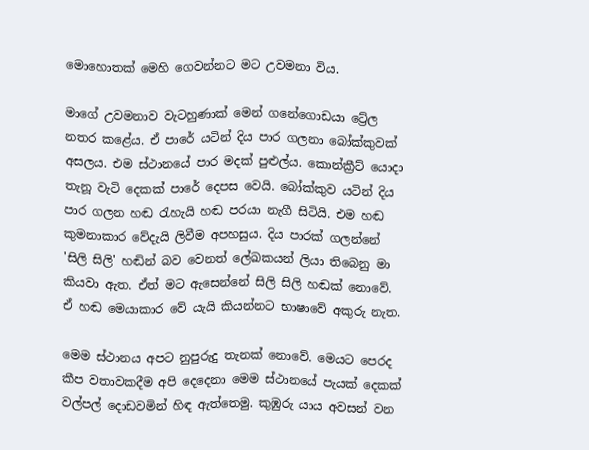මොහොතක් මෙහි ගෙවන්නට මට උවමනා විය.

මාගේ උවමනාව වැටහුණාක් මෙන් ගනේගොඩයා ට්‍රේල නතර කළේය. ඒ පාරේ යටින් දිය පාර ගලනා බෝක්කුවක් අසලය. එම ස්ථානයේ පාර මදක් පුළුල්ය. කොන්ක්‍රීට් යොදා තැනූ වැටි දෙකක් පාරේ දෙපස වෙයි. බෝක්කුව යටින් දිය පාර ගලන හඬ රැහැයි හඬ පරයා නැගී සිටියි. එම හඬ කුමනාකාර වේදැයි ලිවීම අපහසුය. දිය පාරක් ගලන්නේ 'සිලි සිලි' හඬින් බව වෙනත් ලේඛකයන් ලියා තිබෙනු මා කියවා ඇත. ඒත් මට ඇසෙන්නේ සිලි සිලි හඬක් නොවේ. ඒ හඬ මෙයාකාර වේ යැයි කියන්නට භාෂාවේ අකුරු නැත.

මෙම ස්ථානය අපට නුපුරුදු තැනක් නොවේ. මෙයට පෙරද කීප වතාවකදීම අපි දෙදෙනා මෙම ස්ථානයේ පැයක් දෙකක් වල්පල් දොඩවමින් හිඳ ඇත්තෙමු. කුඹුරු යාය අවසන් වන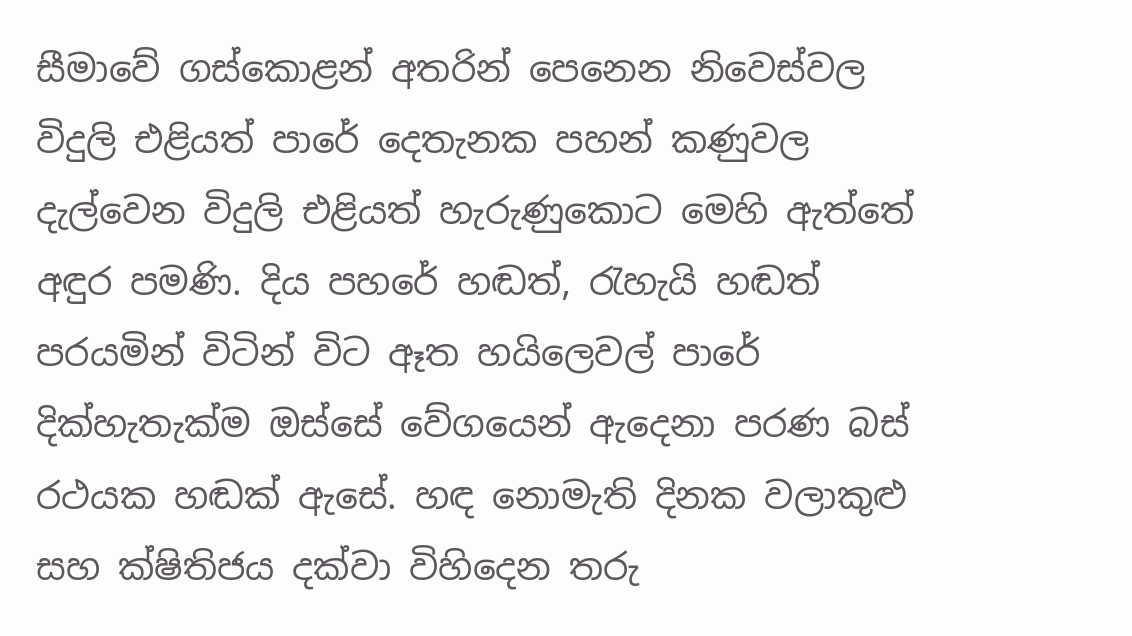සීමාවේ ගස්කොළන් අතරින් පෙනෙන නිවෙස්වල විදුලි එළියත් පාරේ දෙතැනක පහන් කණුවල දැල්වෙන විදුලි එළියත් හැරුණුකොට මෙහි ඇත්තේ අඳුර පමණි. දිය පහරේ හඬත්, රැහැයි හඬත් පරයමින් විටින් විට ඈත හයිලෙවල් පාරේ දික්හැතැක්ම ඔස්සේ වේගයෙන් ඇදෙනා පරණ බස් රථයක හඬක් ඇසේ. හඳ නොමැති දිනක වලාකුළු සහ ක්ෂිතිජය දක්වා විහිදෙන තරු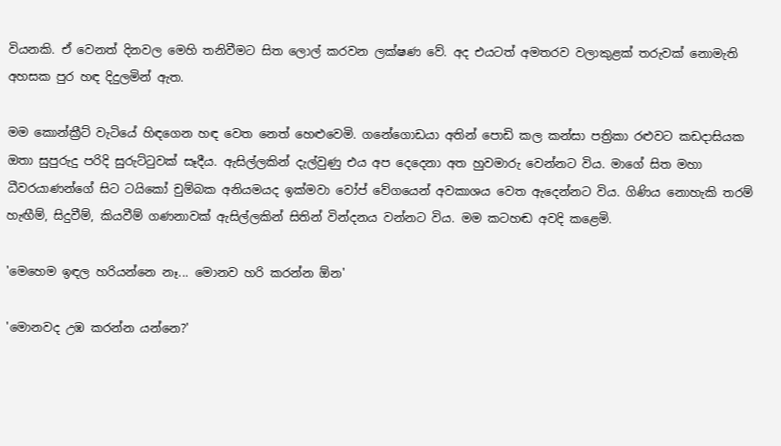වියනකි. ඒ වෙනත් දිනවල මෙහි තනිවීමට සිත ලොල් කරවන ලක්ෂණ වේ. අද එයටත් අමතරව වලාකුළක් තරුවක් නොමැති අහසක පුර හඳ දිදුලමින් ඇත.

මම කොන්ක්‍රීට් වැටියේ හිඳගෙන හඳ වෙත නෙත් හෙළුවෙමි. ගනේගොඩයා අතින් පොඩි කල කන්සා පත්‍රිකා රළුවට කඩදාසියක ඔතා සුපුරුදු පරිදි සුරුට්ටුවක් සෑදීය. ඇසිල්ලකින් දැල්වුණු එය අප දෙදෙනා අත හුවමාරු වෙන්නට විය. මාගේ සිත මහා ධීවරයාණන්ගේ සිට ‍ටයිකෝ චුම්බක අනියමයද ඉක්මවා වෝප් වේගයෙන් අවකාශය වෙත ඇදෙන්නට විය. ගිණිය නොහැකි තරම් හැඟීම්, සිදුවීම්, කියවීම් ගණනාවක් ඇසිල්ලකින් සිතින් වින්දනය වන්නට විය. මම කටහඬ අවදි කළෙමි.

'මෙහෙම ඉඳල හරියන්නෙ නෑ... මොනව හරි කරන්න ඕන'

'මොනවද උඹ කරන්න යන්නෙ?'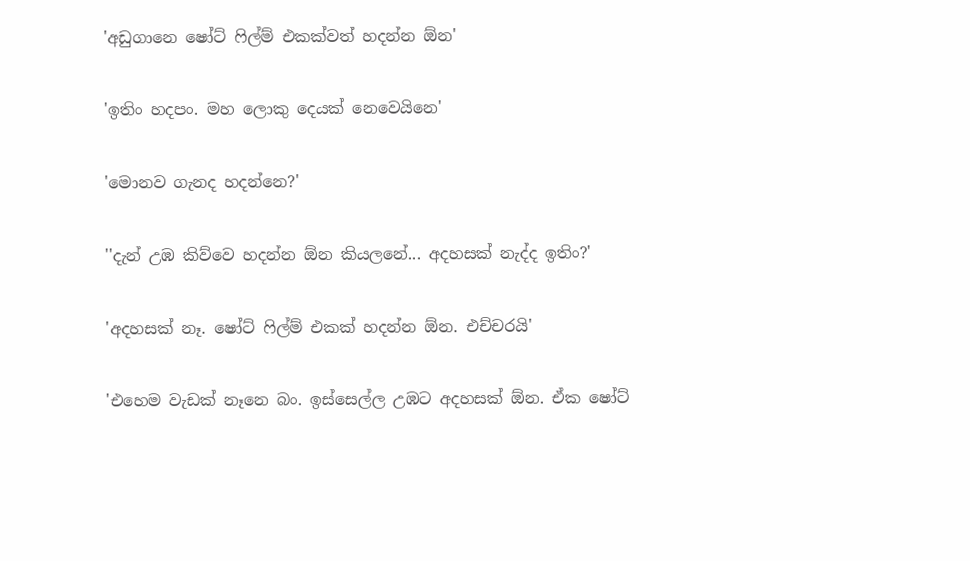'අඩුගානෙ ෂෝට් ෆිල්ම් එකක්වත් හදන්න ඕන'

'ඉතිං හදපං. මහ ලොකු දෙයක් නෙවෙයිනෙ'

'මොනව ගැනද හදන්නෙ?'

''දැන් උඹ කිව්වෙ හදන්න ඕන කියලනේ... අදහසක් නැද්ද ඉතිං?'

'අදහසක් නෑ. ෂෝට් ෆිල්ම් එකක් හදන්න ඕන. එච්චරයි'

'එහෙම වැඩක් නෑනෙ බං. ඉස්සෙල්ල උඹට අදහසක් ඕන. ඒක ෂෝට්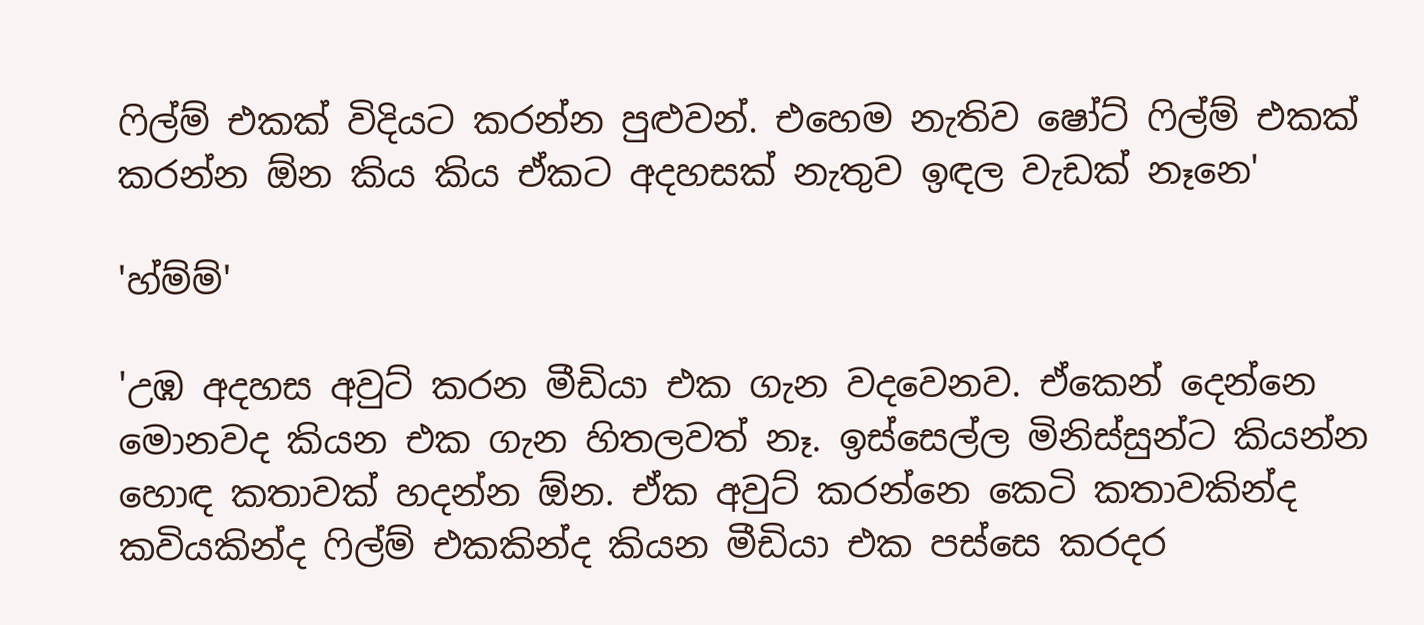ෆිල්ම් එකක් විදියට කරන්න පුළුවන්. එහෙම නැතිව ෂෝට් ෆිල්ම් එකක් කරන්න ඕන කිය කිය ඒකට අදහසක් නැතුව ඉඳල වැඩක් නෑනෙ'

'හ්ම්ම්'

'උඹ අදහස අවුට් කරන මීඩියා එක ගැන වදවෙනව. ඒකෙන් දෙන්නෙ මොනවද කියන එක ගැන හිතලවත් නෑ. ඉස්සෙල්ල මිනිස්සුන්ට කියන්න හොඳ කතාවක් හදන්න ඕන. ඒක අවුට් කරන්නෙ කෙටි කතාවකින්ද කවියකින්ද ෆිල්ම් එකකින්ද කියන මීඩියා එක පස්සෙ කරදර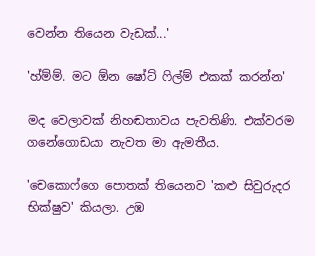වෙන්න තියෙන වැඩක්...'

'හ්ම්ම්. මට ඕන ෂෝට් ෆිල්ම් එකක් කරන්න'

මද වෙලාවක් නිහඬතාවය පැවතිණි. එක්වරම ගනේගොඩයා නැවත මා ඇමතීය.

'චෙකොෆ්ගෙ පොතක් තියෙනව 'කළු සිවුරුදර භික්ෂුව' කියලා. උඹ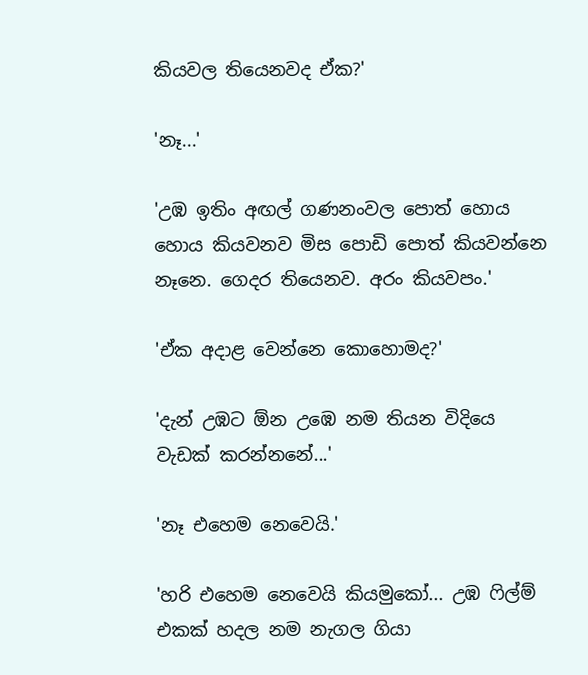කියවල තියෙනවද ඒක?'

'නෑ...'

'උඹ ඉතිං අඟල් ගණනංවල පොත් හොය හොය කියවනව මිස පොඩි පොත් කියවන්නෙ නෑනෙ. ගෙදර තියෙනව. අරං කියවපං.'

'ඒක අදාළ වෙන්නෙ කොහොමද?'

'දැන් උඹට ඕන උඹෙ නම තියන විදියෙ වැඩක් කරන්නනේ...'

'නෑ එහෙම නෙවෙයි.'

'හරි එහෙම නෙවෙයි කියමුකෝ... උඹ ෆිල්ම් එකක් හදල නම නැගල ගියා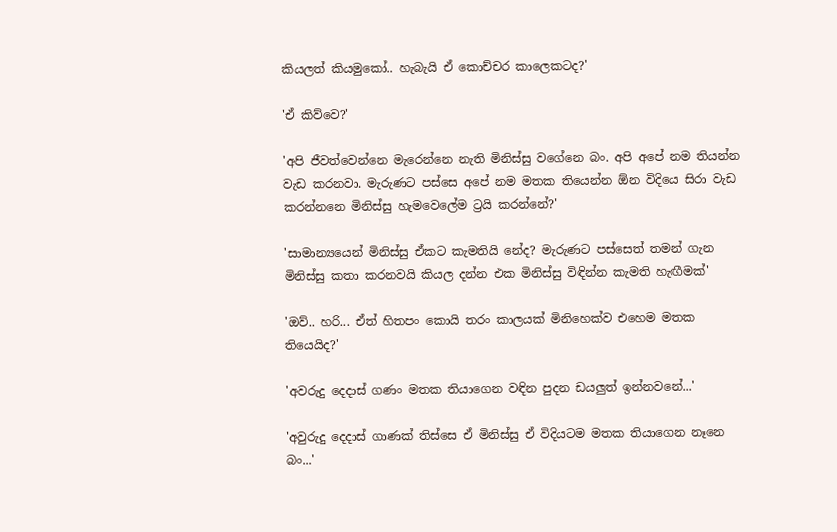කියලත් කියමුකෝ.. හැබැයි ඒ කොච්චර කාලෙකටද?'

'ඒ කිව්වෙ?'

'අපි ජීවත්වෙන්නෙ මැරෙන්නෙ නැති මිනිස්සු වගේනෙ බං. අපි අපේ නම තියන්න වැඩ කරනවා. මැරුණට පස්සෙ අපේ නම මතක තියෙන්න ඕන විදියෙ සිරා වැඩ කරන්නනෙ මිනිස්සු හැමවෙලේම ට්‍රයි කරන්නේ?'

'සාමාන්‍යයෙන් මිනිස්සු ඒකට කැමතියි නේද? මැරුණට පස්සෙත් තමන් ගැන මිනිස්සු කතා කරනවයි කියල දන්න එක මිනිස්සු විඳින්න කැමති හැඟීමක්'

'ඔව්.. හරි... ඒත් හිතපං කොයි තරං කාලයක් මිනිහෙක්ව එහෙම මතක තියෙයිද?'

'අවරුදු දෙදාස් ගණං මතක තියාගෙන වඳින පුදන ඩයලුත් ඉන්නවනේ...'

'අවුරුදු දෙදාස් ගාණක් තිස්සෙ ඒ මිනිස්සු ඒ විදියටම මතක තියාගෙන නෑනෙ බං...'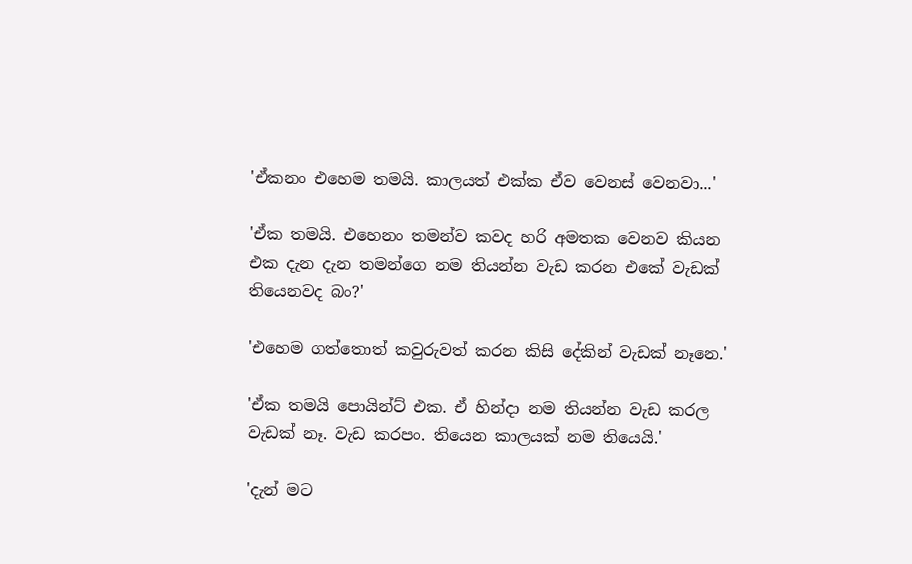'ඒකනං එහෙම තමයි. කාලයත් එක්ක ඒව වෙනස් වෙනවා...'

'ඒක තමයි. එහෙනං තමන්ව කවද හරි අමතක වෙනව කියන එක දැන දැන තමන්ගෙ නම තියන්න වැඩ කරන එකේ වැඩක් තියෙනවද බං?'

'එහෙම ගත්තොත් කවුරුවත් කරන කිසි දේකින් වැඩක් නෑනෙ.'

'ඒක තමයි පොයින්ට් එක. ඒ හින්දා නම තියන්න වැඩ කරල වැඩක් නෑ. වැඩ කරපං. තියෙන කාලයක් නම තියෙයි.'

'දැන් මට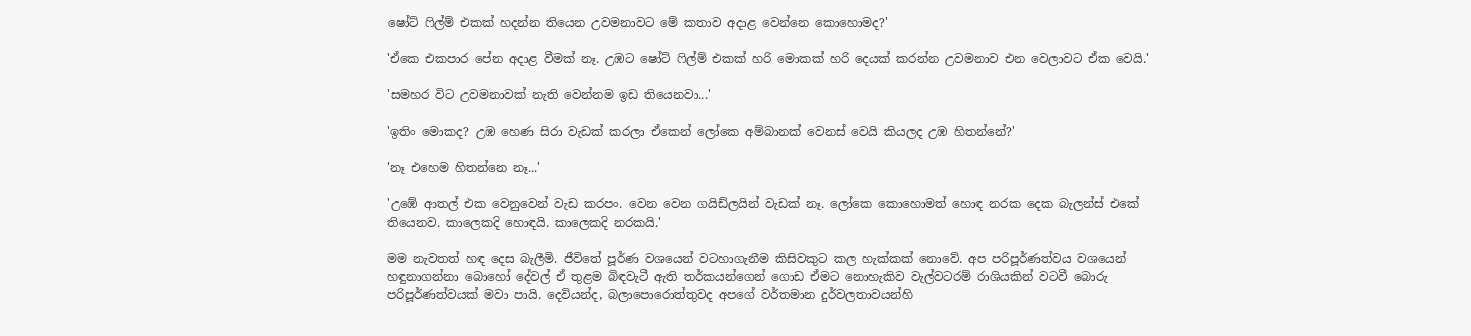ෂෝට් ෆිල්ම් එකක් හදන්න තියෙන උවමනාවට මේ කතාව අදාළ වෙන්නෙ කොහොමද?'

'ඒකෙ එකපාර පේන අදාළ වීමක් නෑ. උඹට ෂෝට් ෆිල්ම් එකක් හරි මොකක් හරි දෙයක් කරන්න උවමනාව එන වෙලාවට ඒක වෙයි.'

'සමහර විට උවමනාවක් නැති වෙන්නම ඉඩ තියෙනවා...'

'ඉතිං මොකද? උඹ හෙණ සිරා වැඩක් කරලා ඒකෙන් ලෝකෙ අම්බානක් වෙනස් වෙයි කියලද උඹ හිතන්නේ?'

'නෑ එහෙම හිතන්නෙ නෑ...'

'උඹේ ආතල් එක වෙනුවෙන් වැඩ කරපං. වෙන වෙන ගයිඩ්ලයින් වැඩක් නෑ. ලෝකෙ කොහොමත් හොඳ නරක දෙක බැලන්ස් එකේ තියෙනව. කාලෙකදි හොඳයි. කාලෙකදි නරකයි.'

මම නැවතත් හඳ දෙස බැලීමි. ජීවිතේ පූර්ණ වශයෙන් වටහාගැනීම කිසිවකුට කල හැක්කක් නොවේ. අප පරිපූර්ණත්වය වශයෙන් හඳුනාගන්නා බොහෝ දේවල් ඒ තුළම බිඳවැටී ඇති තර්කයන්ගෙන් ගොඩ ඒමට නොහැකිව වැල්වටරම් රාශියකින් වටවී බොරු පරිපූර්ණත්වයක් මවා පායි. දෙවියන්ද, බලාපොරොත්තුවද අපගේ වර්තමාන දුර්වලතාවයන්හි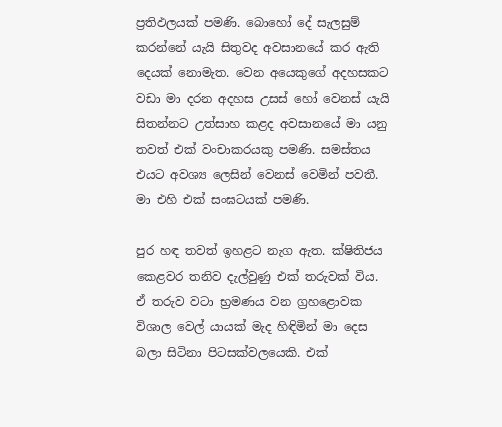ප්‍රතිඵලයක් පමණි. බොහෝ දේ සැලසුම් කරන්නේ යැයි සිතුවද අවසානයේ කර ඇති දෙයක් නොමැත. වෙන අයෙකුගේ අදහසකට වඩා මා දරන අදහස උසස් හෝ වෙනස් යැයි සිතන්නට උත්සාහ කළද අවසානයේ මා යනු තවත් එක් වංචාකරයකු පමණි. සමස්තය එයට අවශ්‍ය ලෙසින් වෙනස් වෙමින් පවතී. මා එහි එක් සංඝටයක් පමණි.

පුර හඳ තවත් ඉහළට නැග ඇත. ක්ෂිතිජය කෙළවර තනිව දැල්වුණු එක් තරුවක් විය. ඒ තරුව වටා භ්‍රමණය වන ‍ග්‍රහළොවක විශාල වෙල් යායක් මැද හිඳිමින් මා දෙස බලා සිටිනා පිටසක්වලයෙකි. එක්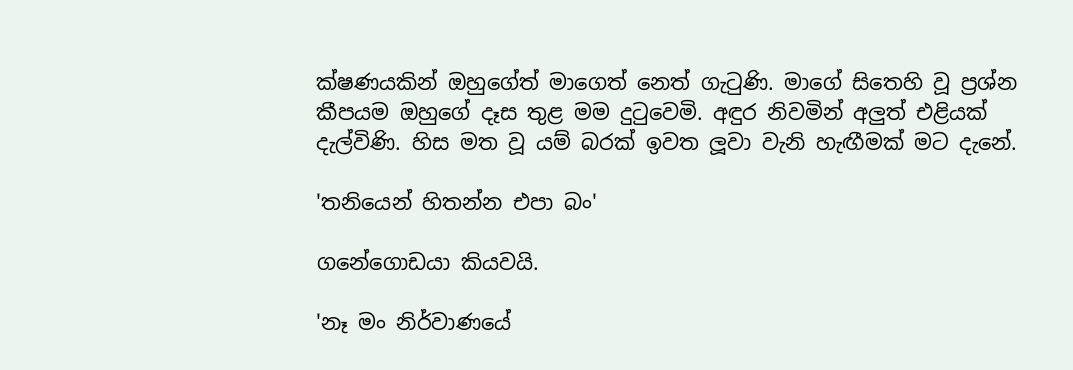ක්ෂණයකින් ඔහුගේත් මාගෙත් නෙත් ගැටුණි. මාගේ සිතෙහි වූ ප්‍රශ්න කීපයම ඔහුගේ දෑස තුළ මම දුටුවෙමි. අඳුර නිවමින් අලුත් එළියක් දැල්විණි. හිස මත වූ යම් බරක් ඉවත ලූවා වැනි හැඟීමක් මට දැනේ.

'තනියෙන් හිතන්න එපා බං'

ගනේගොඩයා කියවයි.

'නෑ මං නිර්වාණයේ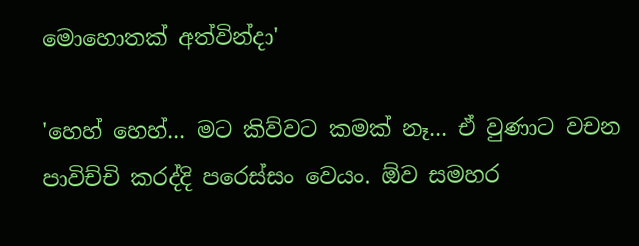මොහොතක් අත්වින්දා'

'හෙහ් හෙහ්... මට කිව්වට කමක් නෑ... ඒ වුණාට වචන පාවිච්චි කරද්දි පරෙස්සං වෙයං. ඕව සමහර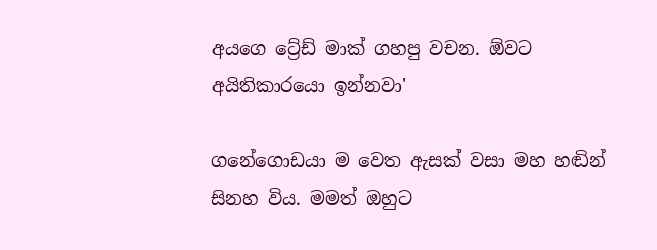අයගෙ ට්‍රේඩ් මාක් ගහපු වචන. ඕවට අයිතිකාරයො ඉන්නවා'

ගනේගොඩයා ම වෙත ඇසක් වසා මහ හඬින් සිනහ විය. මමත් ඔහුට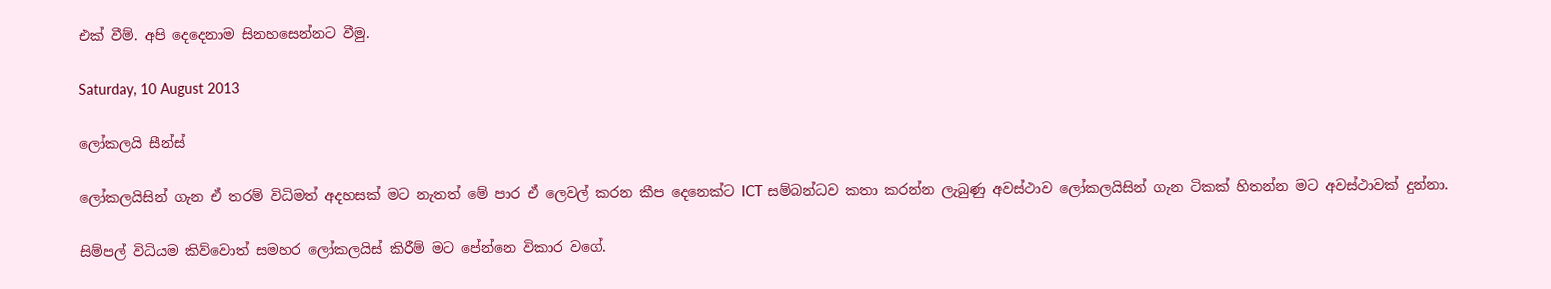එක් වීම්. අපි දෙදෙනාම සිනහසෙන්නට වීමු.

Saturday, 10 August 2013

ලෝකලයි සීන්ස්

ලෝකලයිසින් ගැන ඒ තරම් විධිමත් අදහසක් මට නැතත් මේ පාර ඒ ලෙවල් කරන කීප දෙනෙක්ට ICT සම්බන්ධව කතා කරන්න ලැබුණු අවස්ථාව ලෝකලයිසින් ගැන ටිකක් හිතන්න මට අවස්ථාවක් දුන්නා.

සිම්පල් විධියම කිව්වොත් සමහර ලෝකලයිස් කිරීම් මට පේන්නෙ විකාර වගේ.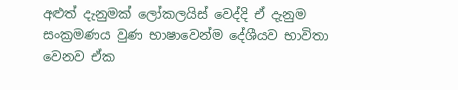අළුත් දැනුමක් ලෝකලයිස් වෙද්දි ඒ දැනුම සංක්‍රමණය වුණ භාෂාවෙන්ම දේශීයව භාවිතා වෙනව ඒක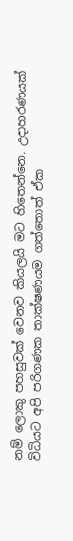නම් ලොකු පහසුවක් වෙනව කියලයි මට හි‍තෙන්නෙ. උදාහරණයක් විධියට අපි පරිගණක තාක්ෂණයම ගත්තොත් ඒක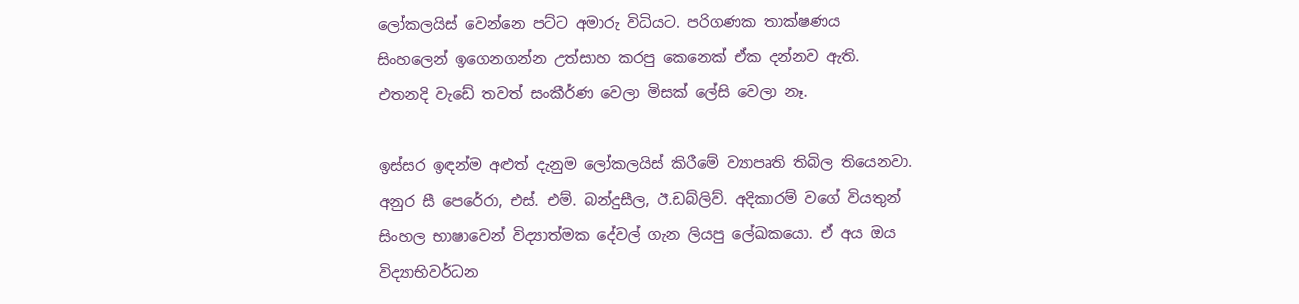ලෝකලයිස් වෙන්නෙ පට්ට අමාරු විධියට. පරිගණක තාක්ෂණය සිංහලෙන් ඉගෙනගන්න උත්සාහ කරපු කෙනෙක් ඒක දන්නව ඇති. එතනදි වැඩේ තවත් සංකීර්ණ වෙලා මිසක් ලේසි වෙලා නෑ.

ඉස්සර ඉඳන්ම අළුත් දැනුම ලෝකලයිස් කිරීමේ ව්‍යාපෘති තිබිල තියෙනවා. අනුර සී පෙරේරා, එස්. එම්. බන්දුසීල, ඊ.ඩබ්ලිව්. අදිකාරම් වගේ වියතුන් සිංහල භාෂාවෙන් විද්‍යාත්මක දේවල් ගැන ලියපු ලේඛකයො. ඒ අය ඔය විද්‍යාභිවර්ධන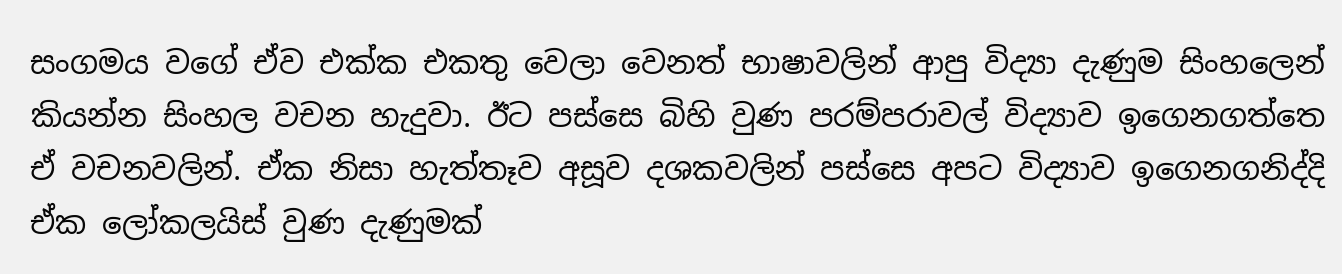සංගමය වගේ ඒව එක්ක එකතු වෙලා වෙනත් භාෂාවලින් ආපු විද්‍යා දැණුම සිංහලෙන් කියන්න සිංහල වචන හැදුවා. ඊට පස්සෙ බිහි වුණ පරම්පරාවල් විද්‍යාව ඉගෙනගත්තෙ ඒ වචනවලින්. ඒක නිසා හැත්තෑව අසූව දශකවලින් පස්සෙ අපට විද්‍යාව ඉගෙනගනිද්දි ඒක ලෝකලයිස් වුණ දැණුමක්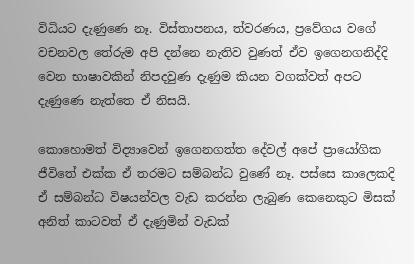විධියට දැණු‍ණෙ නෑ. විස්තාපනය, ත්වරණය, ප්‍රවේගය වගේ වචනවල තේරුම අපි දන්නෙ නැතිව වුණත් ඒව ඉගෙනගනිද්දි වෙන භාෂාවකින් නිපදවුණ දැණුම කියන වගක්වත් අපට දැණුණෙ නැත්තෙ ඒ නිසයි.

කොහොමත් විද්‍යාවෙන් ඉගෙනගත්ත දේවල් අපේ ප්‍රායෝගික ජීවිතේ එක්ක ඒ තරමට සම්බන්ධ වුණේ නෑ. පස්සෙ කාලෙකදි ඒ සම්බන්ධ විෂයන්වල වැඩ කරන්න ලැබුණ කෙනෙකුට මිසක් අනිත් කාටවත් ඒ දැණුමින් වැඩක්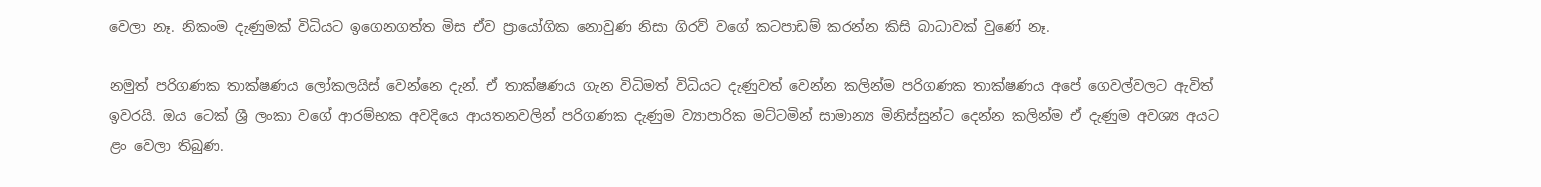වෙලා නෑ. නිකංම දැණුමක් විධියට ඉගෙනගත්ත මිස ඒව ප්‍රායෝගික නොවුණ නිසා ගිරව් වගේ කටපාඩම් කරන්න කිසි බාධාවක් වුණේ නෑ.

නමුත් පරිගණක තාක්ෂණය ලෝකලයිස් වෙන්නෙ දැන්. ඒ තාක්ෂණය ගැන විධිමත් විධියට දැණුවත් වෙන්න කලින්ම පරිගණක තාක්ෂණය අපේ ගෙවල්වලට ඇවිත් ඉවරයි. ඔය ටෙක් ශ්‍රී ලංකා වගේ ආරම්භක අවදියෙ ආයතනවලින් පරිගණක දැණුම ව්‍යාපාරික මට්ටමින් සාමාන්‍ය මිනිස්සුන්ට දෙන්න කලින්ම ඒ දැණුම අවශ්‍ය අයට ළං වෙලා තිබුණ.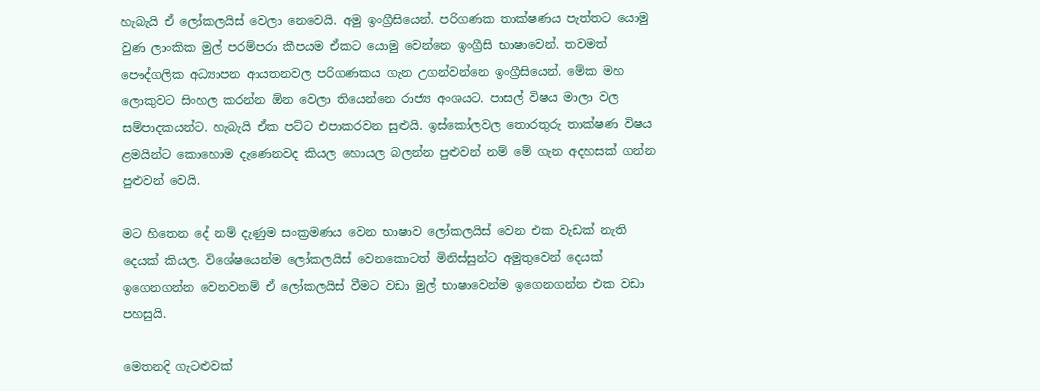හැබැයි ඒ ලෝකලයිස් වෙලා නෙවෙයි. අමු ඉංග්‍රීසියෙන්. පරිගණක තාක්ෂණය පැත්තට යොමු වුණ ලාංකික මුල් පරම්පරා කීපයම ඒකට යොමු වෙන්නෙ ඉංග්‍රීසි භාෂාවෙන්. තවමත් පෞද්ගලික අධ්‍යාපන ආයතනවල පරිගණකය ගැන උගන්වන්නෙ ඉංග්‍රීසියෙන්. මේක මහ ලොකුවට සිංහල කරන්න ඕන වෙලා තියෙන්නෙ රාජ්‍ය අංශයට. පාසල් විෂය මාලා වල සම්පාදකයන්ට. හැබැයි ඒක පට්ට එපාකරවන සුළුයි. ඉස්කෝලවල තොරතුරු තාක්ෂණ විෂය ළමයින්ට කොහොම දැණෙනවද කියල හොයල බලන්න පුළුවන් නම් මේ ගැන අදහසක් ගන්න පුළුවන් වෙයි.

මට හිතෙන දේ නම් දැණුම සංක්‍රමණය වෙන භාෂාව ලෝකලයිස් වෙන එක වැඩක් නැති දෙයක් කියල. විශේෂයෙන්ම ලෝකලයිස් වෙනකොටත් මිනිස්සුන්ට අමුතුවෙන් දෙයක් ඉගෙනගන්න වෙනවනම් ඒ ලෝකලයිස් වීමට වඩා මුල් භාෂාවෙන්ම ඉගෙනගන්න එක වඩා පහසුයි.

මෙතනදි ගැටළුවක්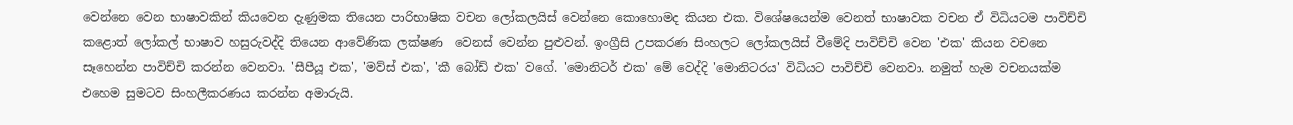වෙන්නෙ වෙන භාෂාවකින් කියවෙන දැණුමක තියෙන පාරිභාෂික වචන ලෝකලයිස් වෙන්නෙ කොහොමද කියන එක. විශේෂයෙන්ම වෙනත් භාෂාවක වචන ඒ විධියටම පාවිච්චි කළොත් ලෝකල් භාෂාව හසුරුවද්දි තියෙන ආවේණික ලක්ෂණ  වෙනස් වෙන්න පුළුවන්. ඉංග්‍රීසි උපකරණ සිංහලට ලෝකලයිස් වීමේදි පාවිච්චි වෙන 'එක' කියන වචනෙ සෑහෙන්න පාවිච්චි කරන්න වෙනවා. 'සීපීයූ එක', 'මව්ස් එක', 'කී බෝඩ් එක' වගේ. 'මොනිටර් එක' මේ වෙද්දි 'මොනිටරය' විධියට පාවිච්චි වෙනවා. නමුත් හැම වචනයක්ම එහෙම සුමටව සිංහලීකරණය කරන්න අමාරුයි.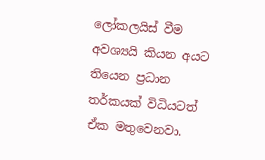ලෝකලයිස් වීම අවශ්‍යයි කියන අයට තියෙන ප්‍රධාන තර්කයක් විධියටත් ඒක මතුවෙනවා.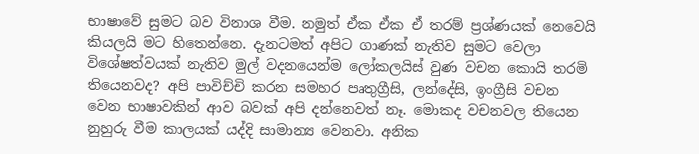භාෂාවේ සුමට බව විනාශ වීම. නමුත් ඒක ඒක ඒ තරම් ප්‍රශ්ණයක් නෙවෙයි කියලයි මට හිතෙන්නෙ. දැනටමත් අපිට ගාණක් නැතිව සුමට වෙලා විශේෂත්වයක් නැතිව මුල් වදනයෙන්ම ලෝකලයිස් වුණ වචන කොයි තරමි තියෙනවද? අපි පාවිච්චි කරන සමහර පෘතුග්‍රීසි, ලන්දේසි, ඉංග්‍රීසි වචන වෙන භාෂාවකින් ආව බවක් අපි දන්නෙවත් නෑ. මොකද වචනවල තියෙන නුහුරු වීම කාලයක් යද්දි සාමාන්‍ය වෙනවා. අනික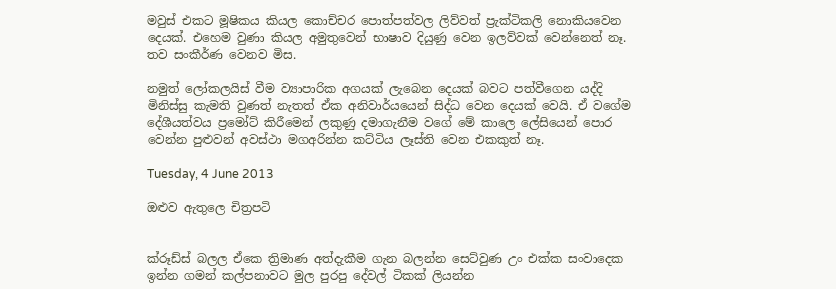මවුස් එකට මූෂිකය කියල කොච්චර පොත්පත්වල ලිව්වත් ප්‍රැක්ටිකලි නොකියවෙන දෙයක්. එහෙම වුණා කියල අමුතුවෙන් භාෂාව දියුණු වෙන ඉලව්වක් වෙන්නෙත් නෑ. තව සංකීර්ණ වෙනව මිස.

නමුත් ලෝකලයිස් වීම ව්‍යාපාරික අගයක් ලැබෙන දෙයක් බවට පත්වීගෙන යද්දි මිනිස්සු කැමති වුණත් නැතත් ඒක අනිවාර්යයෙන් ‍සිද්ධ වෙන දෙයක් වෙයි. ඒ වගේම දේශීයත්වය ප්‍රමෝට් කිරීමෙන් ලකුණු දමාගැනීම වගේ මේ කාලෙ ලේසියෙන් පොර වෙන්න පුළුවන් අවස්ථා මගඅරින්න කට්ටිය ලෑස්ති වෙන එකකුත් නෑ.

Tuesday, 4 June 2013

ඔළුව ඇතුලෙ චිත්‍රපටි


ක්රූඩ්ස් බලල ඒකෙ ත්‍රිමාණ අත්දැකීම ගැන බලන්න සෙට්වුණ උං එක්ක සංවාදෙක ඉන්න ගමන් කල්පනාවට මුල පුරපු දේවල් ටිකක් ලියන්න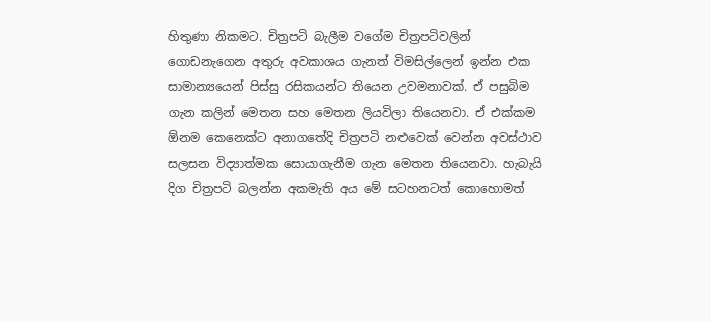හිතුණා නිකමට. චිත්‍රපටි බැලීම වගේම චිත්‍රපටිවලින් ගොඩනැගෙන අතුරු අවකාශය ගැනත් විමසිල්ලෙන් ඉන්න එක සාමාන්‍යයෙන් පිස්සු රසිකයන්ට තියෙන උවමනාවක්. ඒ පසුබිම ගැන කලින් මෙතන සහ මෙතන ලියවිලා තියෙනවා. ඒ එක්කම ඕනම කෙනෙක්ට අනාගතේදි චිත්‍රපටි නළුවෙක් වෙන්න අවස්ථාව සලසන විද්‍යාත්මක සොයාගැනීම ගැන මෙතන තියෙනවා. හැබැයි දිග චිත්‍රපටි බලන්න අකමැති අය මේ සටහනටත් කොහොමත්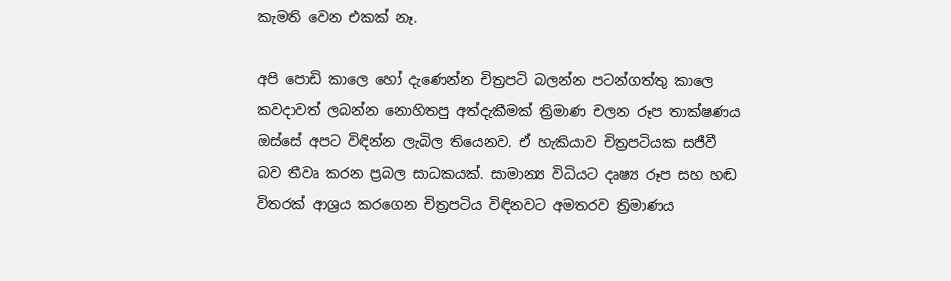කැමති වෙන එකක් නෑ.

අපි පොඩි කාලෙ හෝ දැණෙන්න චිත්‍රපටි බලන්න පටන්ගත්තු කාලෙ කවදාවත් ලබන්න නොහිතපු අත්දැකීමක් ත්‍රිමාණ චලන රූප තාක්ෂණය ඔස්සේ අපට විඳින්න ලැබිල තියෙනව. ඒ හැකියාව චිත්‍රපටියක සජීවී බව තීවෘ කරන ප්‍රබල සාධකයක්. සාමාන්‍ය විධියට දෘෂ්‍ය රූප සහ හඬ විතරක් ආශ්‍රය කරගෙන චිත්‍රපටිය විඳිනවට අමතරව ‍ත්‍රිමාණය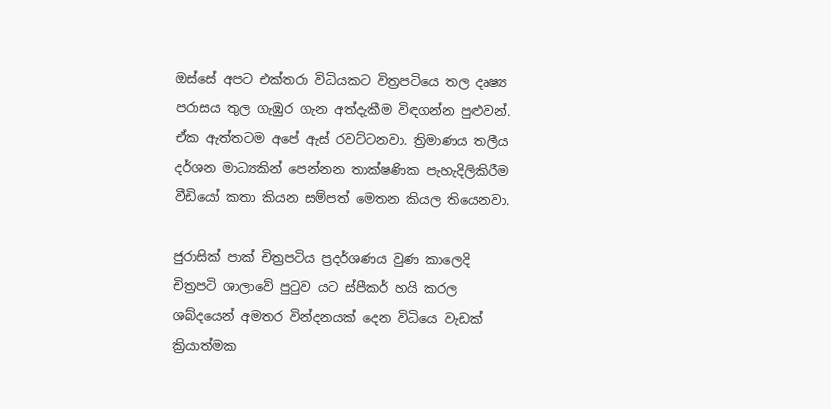ඔස්සේ අපට එක්තරා විධියකට විත්‍රපටියෙ තල දෘෂ්‍ය පරාසය තුල ගැඹුර ගැන අත්දැකීම විඳගන්න පුළුවන්. ඒක ඇත්තටම අපේ ඇස් රවට්ටනවා. ත්‍රිමාණය තලීය දර්ශන මාධ්‍යකින් පෙන්නන තාක්ෂණික පැහැදිලිකිරීම වීඩියෝ කතා කියන සම්පත් මෙතන කියල තියෙනවා.

ජුරාසික් පාක් චිත්‍රපටිය ප්‍රදර්ශණය වුණ කාලෙදි චිත්‍රපටි ශාලාවේ පුටුව යට ස්පීකර් හයි කරල ශබ්දයෙන් අමතර වින්දනයක් දෙන විධියෙ වැඩක් ක්‍රියාත්මක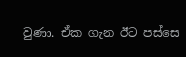වුණා. ඒක ගැන ඊට පස්සෙ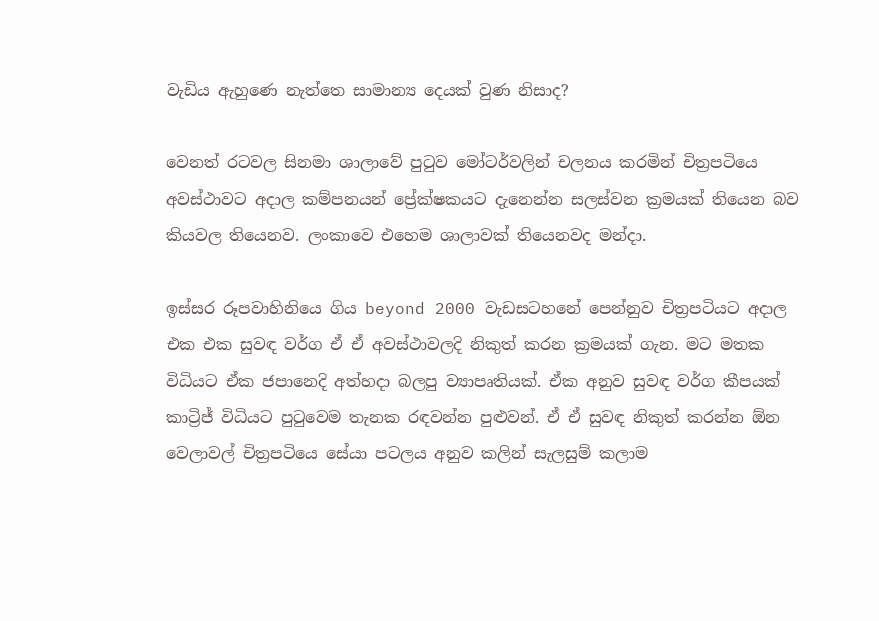වැඩිය ඇහුණෙ නැත්තෙ සාමාන්‍ය දෙයක් වුණ නිසාද?

වෙනත් රටවල සිනමා ශාලාවේ පුටුව මෝටර්වලින් චලනය කරමින් චිත්‍රපටියෙ අවස්ථාවට අදාල කම්පනයන් ප්‍රේක්ෂකයට දැනෙන්න සලස්වන ක්‍රමයක් තියෙන බව කියවල තියෙනව. ලංකාවෙ එහෙම ශාලාවක් තියෙනවද මන්දා.

ඉස්සර රූපවාහිනියෙ ගිය beyond 2000 වැඩසටහනේ පෙන්නුව චිත්‍රපටියට අදාල එක එක සුවඳ වර්ග ඒ ඒ අවස්ථාවලදි නිකුත් කරන ක්‍රමයක් ගැන. මට මතක විධියට ඒක ජපානෙදි අත්හදා බලපු ව්‍යාපෘතියක්. ඒක අනුව සුවඳ වර්ග කීපයක් කාට්‍රිජ් විධියට පුටුවෙම තැනක රඳවන්න පුළුවන්. ඒ ඒ සුවඳ නිකුත් කරන්න ඕන වෙලාවල් චිත්‍රපටියෙ සේයා පටලය අනුව කලින් සැලසුම් කලාම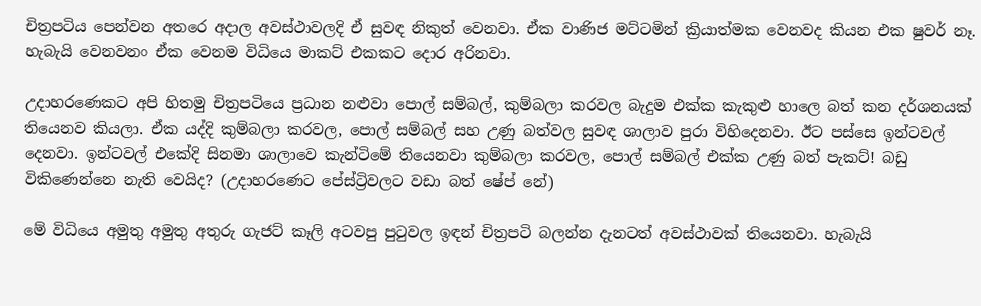චිත්‍රපටිය පෙන්වන අතරෙ අදාල අවස්ථාවලදි ඒ සුවඳ නිකුත් වෙනවා. ඒක වාණිජ මට්ටමින් ක්‍රියාත්මක වෙනවද කියන එක ෂුවර් නෑ. හැබැයි වෙනවනං ඒක වෙනම විධියෙ මාකට් එකකට දොර අරිනවා.

උදාහරණෙකට අපි හිතමු චිත්‍රපටියෙ ප්‍රධාන නළුවා පොල් සම්බල්, කුම්බලා කරවල බැදුම එක්ක කැකුළු හාලෙ බත් කන දර්ශනයක් තියෙනව කියලා. ඒක යද්දි කුම්බලා කරවල, පොල් සම්බල් සහ උණු බත්වල සුවඳ ශාලාව පුරා විහිදෙනවා. ඊට පස්සෙ ඉන්ටවල් දෙනවා. ඉන්ටවල් එකේදි සිනමා ශාලාවෙ කැන්ටිමේ තියෙනවා කුම්බලා කරවල, පොල් සම්බල් එක්ක උණු බත් පැකට්! බඩු විකිණෙන්නෙ නැති වෙයිද? (උදාහරණෙට පේස්ට්‍රිවලට වඩා බත් ෂේප් නේ)

මේ විධියෙ අමුතු අමුතු අතුරු ගැජට් කෑලි අටවපු පුටුවල ඉඳන් චිත්‍රපටි බලන්න දැනටත් අවස්ථාවක් තියෙනවා. හැබැයි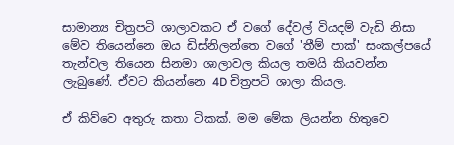සාමාන්‍ය චිත්‍රපටි ශාලාවකට ඒ වගේ දේවල් වියදම් වැඩි නිසා මේව තියෙන්නෙ ඔය ඩිස්නිලන්තෙ වගේ 'තීම් පාක්' සංකල්පයේ තැන්වල තියෙන සිනමා ශාලාවල කියල තමයි කියවන්න ලැබුණේ. ඒවට කියන්නෙ 4D චිත්‍රපටි ශාලා කියල.

ඒ කිව්වෙ අතුරු කතා ටිකක්. මම මේක ලියන්න හිතුවෙ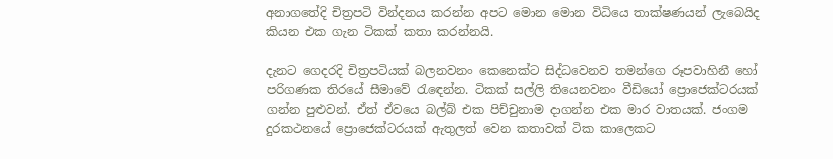අනාගතේදි චිත්‍රපටි වින්දනය කරන්න අපට මොන මොන විධියෙ තාක්ෂණයන් ලැබෙයිද කියන එක ගැන ටිකක් කතා කරන්නයි.

දැනට ගෙදරදි චිත්‍රපටියක් බලනවනං කෙනෙක්ට සිද්ධවෙනව තමන්ගෙ රූපවාහිනී හෝ පරිගණක තිරයේ සීමාවේ රැඳෙන්න. ටිකක් සල්ලි තියෙනවනං වීඩියෝ ‍ප්‍රොජෙක්ටරයක් ගන්න පුළුවන්. ඒත් ඒවයෙ බල්බ් එක පිච්චුනාම දාගන්න එක මාර වාතයක්. ජංගම දුරකථනයේ ප්‍රොජෙක්ටරයක් ඇතුලත් වෙන කතාවක් ටික කාලෙකට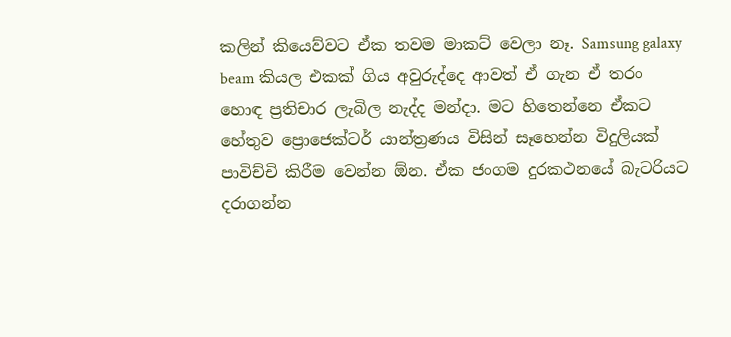කලින් කියෙව්වට ඒක තවම මාකට් වෙලා නෑ. Samsung galaxy beam කියල එකක් ගිය අවුරුද්දෙ ආවත් ඒ ගැන ඒ තරං හොඳ ප්‍රතිචාර ලැබිල නැද්ද මන්දා. මට හිතෙන්නෙ ඒකට හේතුව ප්‍රොජෙක්ටර් යාන්ත්‍රණය විසින් සෑහෙන්න විදුලියක් පාවිච්චි කිරීම වෙන්න ඕන. ඒක ජංගම දුරකථනයේ බැටරියට දරාගන්න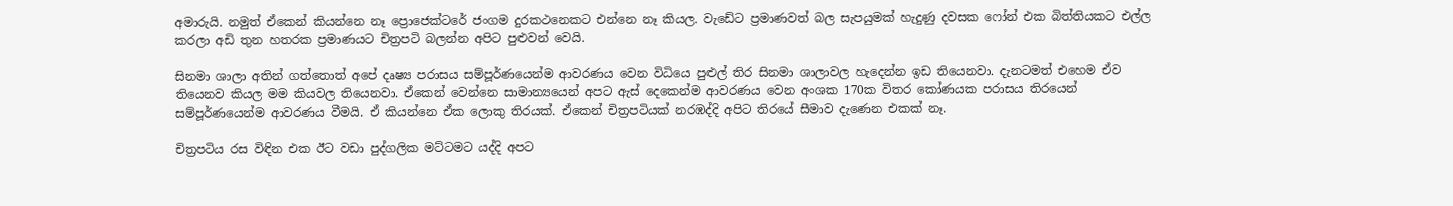අමාරුයි. නමුත් ඒකෙන් කියන්නෙ නෑ ප්‍රොජෙක්ටරේ ජංගම දුරකථනෙකට එන්නෙ නෑ කියල. වැඩේට ප්‍රමාණවත් බල සැපයුමක් හැදුණු දවසක ෆෝන් එක බිත්තියකට එල්ල කරලා අඩි තුන හතරක ප්‍රමාණයට චිත්‍රපටි බලන්න අපිට පුළුවන් වෙයි.

සිනමා ශාලා අතින් ගත්තොත් අපේ දෘෂ්‍ය පරාසය සම්පූර්ණයෙන්ම ආවරණය වෙන විධියෙ පුළුල් තිර සිනමා ශාලාවල හැදෙන්න ඉඩ තියෙනවා. දැනටමත් එහෙම ඒව තියෙනව කියල මම කියවල තියෙනවා. ඒකෙන් වෙන්නෙ සාමාන්‍යයෙන් අපට ඇස් දෙකෙන්ම ආවරණය වෙන අංශක 170ක විතර කෝණයක පරාසය තිරයෙන් සම්පූර්ණයෙන්ම ආවරණය වීමයි. ඒ කියන්නෙ ඒක ලොකු තිරයක්. ඒකෙන් චිත්‍රපටියක් නරඹද්දි අපිට තිරයේ සීමාව දැණෙන එකක් නෑ.

චිත්‍රපටිය රස විඳින එක ඊට වඩා පුද්ගලික මට්ටමට යද්දි අපට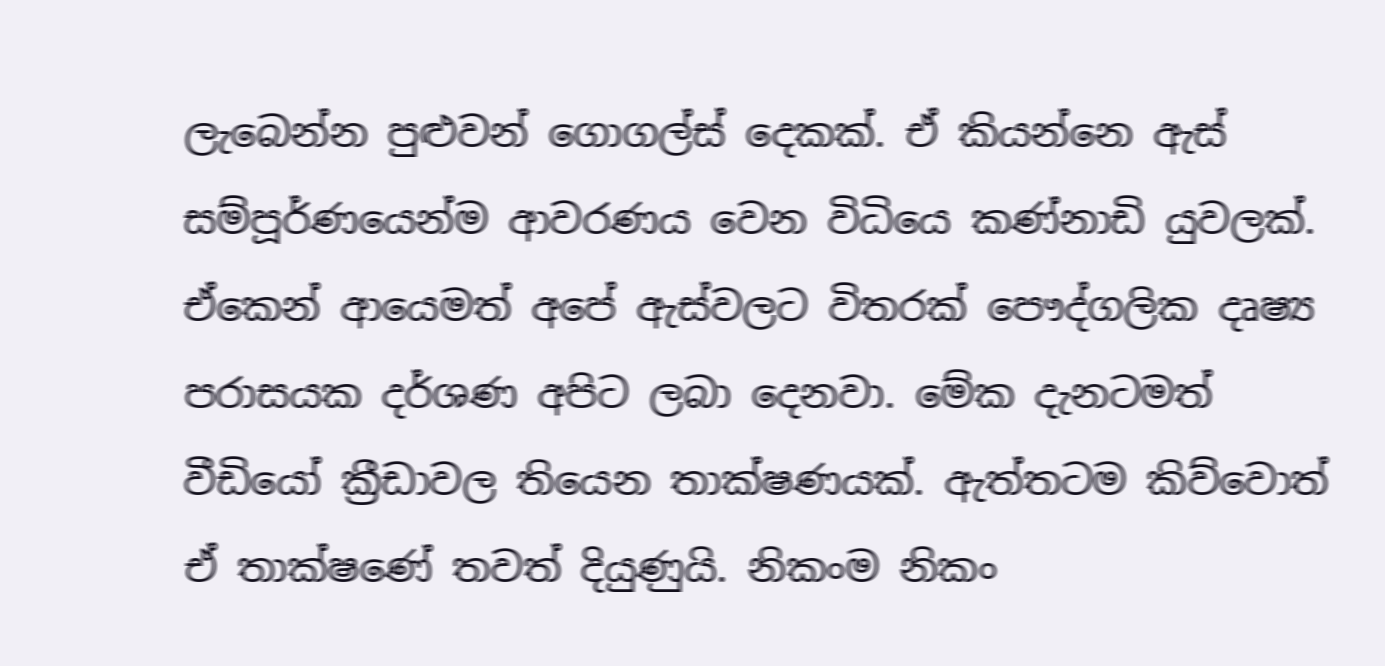ලැබෙන්න පුළුවන් ගොගල්ස් දෙකක්. ඒ කියන්නෙ ඇස් සම්පූර්ණයෙන්ම ආවරණය වෙන විධියෙ කණ්නාඩි යුවලක්. ඒකෙන් ආයෙමත් අපේ ඇස්වලට විතරක් පෞද්ගලික දෘෂ්‍ය පරාසයක දර්ශණ අපිට ලබා දෙනවා. මේක දැනටමත් වීඩියෝ ක්‍රීඩාවල තියෙන තාක්ෂණයක්. ඇත්තටම කිව්වොත් ඒ තාක්ෂණේ තවත් දියුණුයි. නිකංම නිකං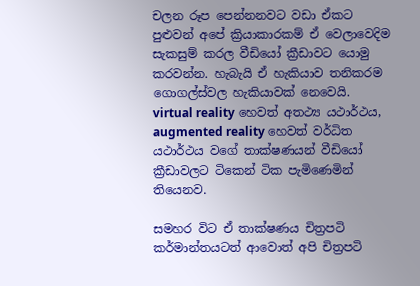චලන රූප පෙන්නනවට වඩා ඒකට පුළුවන් අපේ ක්‍රියාකාරකම් ඒ වෙලාවෙදිම සැකසුම් කරල වීඩියෝ ක්‍රීඩාවට යොමු කරවන්න. හැබැයි ඒ හැකියාව තනිකරම ගොගල්ස්වල හැකියාවක් නෙවෙයි. virtual reality හෙවත් අතථ්‍ය යථාර්ථය, augmented reality හෙවත් වර්ධිත යථාර්ථය වගේ තාක්ෂණයන් වීඩියෝ ක්‍රීඩාවලට ටිකෙන් ටික පැමිණෙමින් තියෙනව.

සමහර විට ඒ තාක්ෂණය චිත්‍රපටි කර්මාන්තයටත් ආවොත් අපි චිත්‍රපටි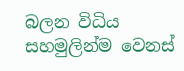බලන විධිය සහමුලින්ම වෙනස්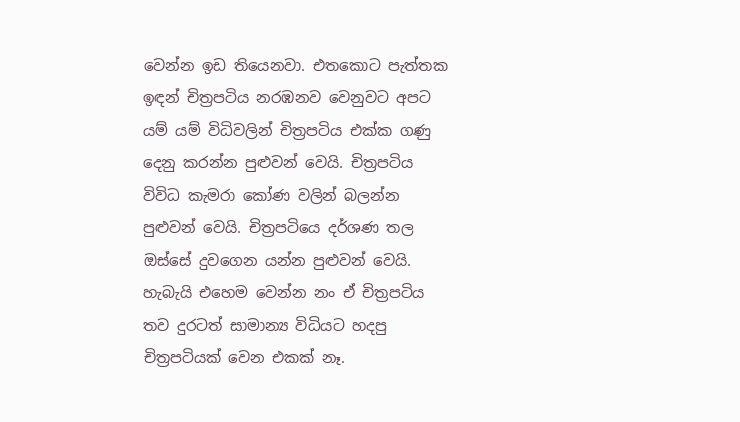වෙන්න ඉඩ තියෙනවා. එතකොට පැත්තක ඉඳන් චිත්‍රපටිය නරඹනව වෙනුවට අපට යම් යම් විධිවලින් චිත්‍රපටිය එක්ක ගණු දෙනු කරන්න පුළුවන් වෙයි. චිත්‍රපටිය විවිධ කැමරා කෝණ වලින් බලන්න පුළුවන් වෙයි. චිත්‍රපටියෙ දර්ශණ තල ඔස්සේ දුවගෙන යන්න පුළුවන් වෙයි. හැබැයි එහෙම වෙන්න නං ඒ චිත්‍රපටිය තව දුරටත් සාමාන්‍ය විධියට හදපු චිත්‍රපටියක් වෙන එකක් නෑ.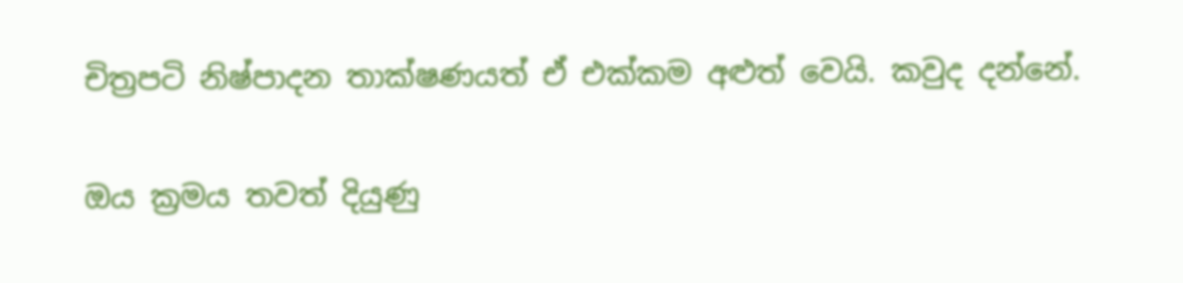චිත්‍රපටි නිෂ්පාදන තාක්ෂණයත් ඒ එක්කම අළුත් වෙයි. කවුද දන්නේ.

ඔය ක්‍රමය තවත් දියුණු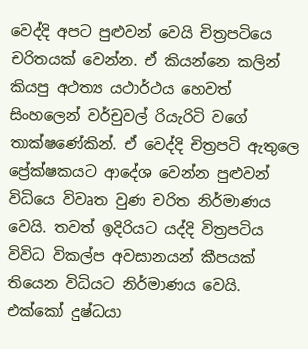වෙද්දි අපට පුළුවන් වෙයි චිත්‍රපටියෙ චරිතයක් වෙන්න. ඒ කියන්නෙ කලින් කියපු අථත්‍ය යථාර්ථය හෙවත් සිංහලෙන් වර්චුවල් රියැරිටි වගේ තාක්ෂණේකින්. ඒ වෙද්දි චිත්‍රපටි ඇතුලෙ ප්‍රේක්ෂකයට ආදේශ වෙන්න පුළුවන් විධියෙ විවෘත වුණ චරිත නිර්මාණය වෙයි. තවත් ඉදිරියට යද්දි විත්‍රපටිය විවිධ විකල්ප අවසානයන් කීපයක් තියෙන විධියට නිර්මාණය වෙයි. එක්කෝ දුෂ්ධයා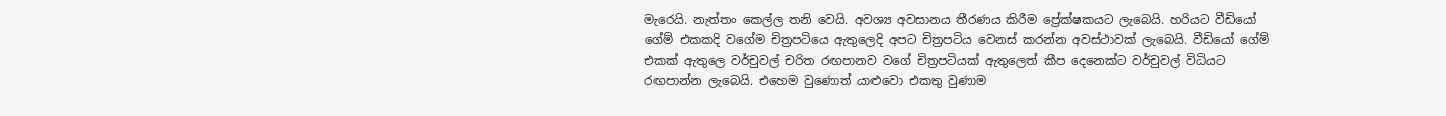මැරෙයි. නැත්තං කෙල්ල තනි වෙයි. අවශ්‍ය අවසානය තීරණය කිරීම ප්‍රේක්ෂකයට ලැබෙයි. හරියට වීඩියෝ ගේම් එකකදි වගේම චිත්‍රපටියෙ ඇතුලෙදි අපට චිත්‍රපටිය වෙනස් කරන්න අවස්ථාවක් ලැබෙයි. වීඩියෝ ගේම් එකක් ඇතුලෙ වර්චුවල් චරිත රඟපානව වගේ චිත්‍රපටියක් ඇතුලෙත් කීප දෙනෙක්ට වර්චුවල් විධියට රඟපාන්න ලැබෙයි. එහෙම වුණොත් යාළුවො එකතු වුණාම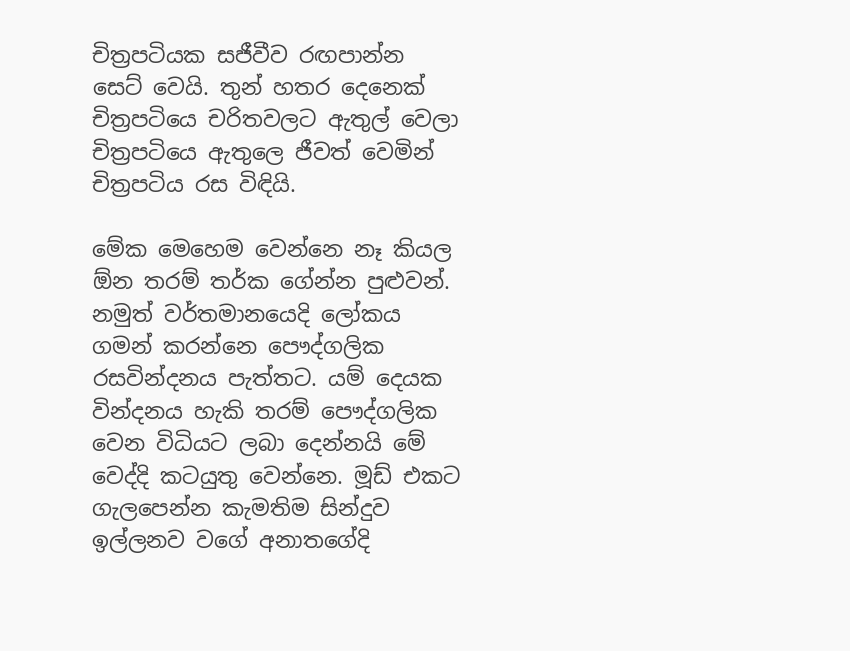චිත්‍රපටියක සජීවීව රඟපාන්න සෙට් වෙයි. තුන් හතර දෙනෙක් චිත්‍රපටියෙ චරිතවලට ඇතුල් වෙලා චිත්‍රපටියෙ ඇතුලෙ ජීවත් වෙමින් චිත්‍රපටිය රස විඳියි.

මේක මෙහෙම වෙන්නෙ නෑ කියල ඕන තරම් තර්ක ගේන්න පුළුවන්. නමුත් වර්තමානයෙදි ලෝකය ගමන් කරන්නෙ පෞද්ගලික රසවින්දනය පැත්තට. යම් දෙයක වින්දනය හැකි තරම් පෞද්ගලික වෙන විධියට ලබා දෙන්නයි මේ වෙද්දි කටයුතු වෙන්නෙ. මූඩ් එකට ගැලපෙන්න කැමතිම සින්දුව ඉල්ලනව වගේ අනාතගේදි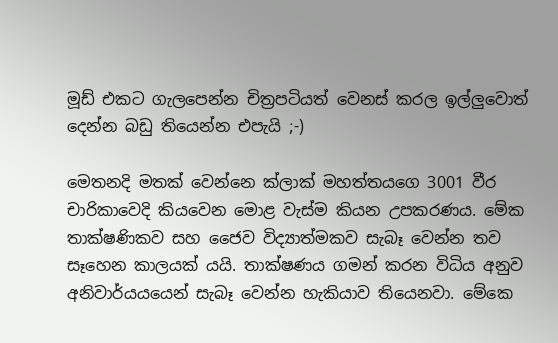මූඩ් එකට ගැලපෙන්න චිත්‍රපටියත් වෙනස් කරල ඉල්ලුවොත් දෙන්න බඩු තියෙන්න එපැයි ;-)

මෙතනදි මතක් වෙන්නෙ ක්ලාක් මහත්තයගෙ 3001 වීර චාරිකාවෙදි කියවෙන මොළ වැස්ම කියන උපකරණය. මේක තාක්ෂණිකව සහ ජෛව විද්‍යාත්මකව සැබෑ වෙන්න තව සෑහෙන කාලයක් යයි. තාක්ෂණය ගමන් කරන විධිය අනුව අනිවාර්යයයෙන් සැබෑ වෙන්න හැකියාව තියෙනවා. මේකෙ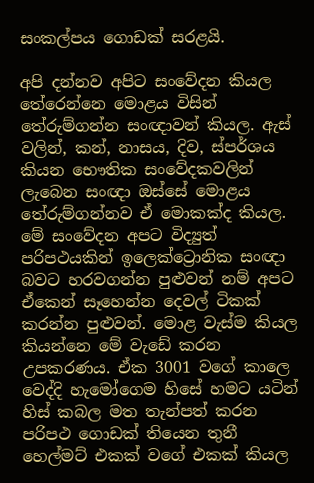සංකල්පය ගොඩක් සරළයි.

අපි දන්නව අපිට සංවේදන කියල තේරෙන්නෙ මොළය විසින් තේරුම්ගන්න සංඥාවන් කියල. ඇස් වලින්, කන්, නාසය, දිව, ස්පර්ශය කියන ‍භෞතික සංවේදකවලින් ලැබෙන සංඥා ඔස්සේ මොළය තේරුම්ගන්නව ඒ මොකක්ද කියල. මේ සංවේදන අපට විද්‍යුත් පරිපථයකින් ඉලෙක්ට්‍රොනික සංඥා බවට හරවගන්න පුළුවන් නම් අපට ඒකෙන් සෑහෙන්න දෙවල් ටිකක් කරන්න පුළුවන්. මොළ වැස්ම කියල කියන්නෙ මේ වැඩේ කරන උපකරණය. ඒක 3001 වගේ කාලෙ වෙද්දි හැමෝගෙම හිසේ හමට යටින් හිස් කබල මත තැන්පත් කරන පරිපථ ගොඩක් තියෙන තුනී හෙල්මට් එකක් වගේ එකක් කියල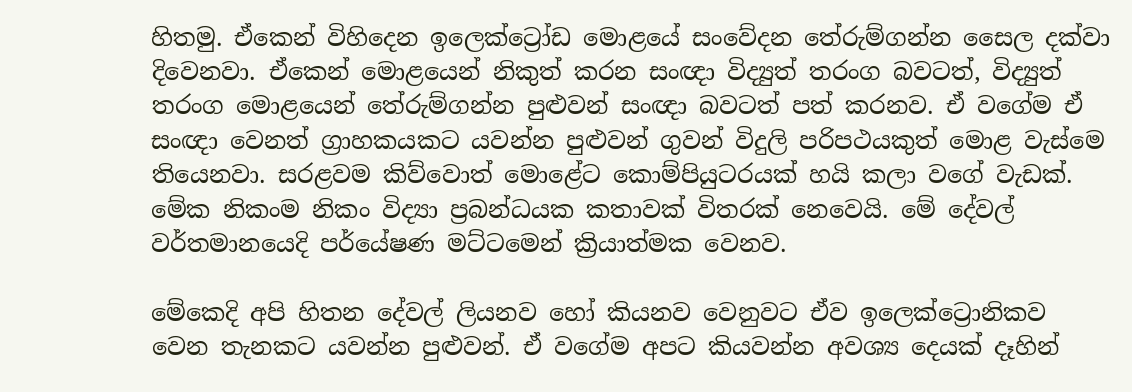හිතමු. ඒකෙන් විහිදෙන ඉලෙක්ට්‍රෝඩ මොළයේ සංවේදන තේරුම්ගන්න සෛල දක්වා දිවෙනවා. ඒකෙන් මොළයෙන් නිකුත් කරන සංඥා විද්‍යුත් තරංග බවටත්, විද්‍යුත් තරංග මොළයෙන් තේරුම්ගන්න පුළුවන් සංඥා බවටත් පත් කරනව. ඒ වගේම ඒ සංඥා වෙනත් ග්‍රාහකයකට යවන්න පුළුවන් ගුවන් විදුලි පරිපථයකුත් මොළ වැස්මෙ තියෙනවා. සරළවම කිව්වොත් මොළේට කොම්පියුටරයක් හයි කලා වගේ වැඩක්. මේක නිකංම නිකං විද්‍යා ප්‍රබන්ධයක කතාවක් විතරක් නෙවෙයි. මේ දේවල් වර්තමානයෙදි පර්යේෂණ මට්ටමෙන් ක්‍රියාත්මක වෙනව.

මේකෙදි අපි හිතන දේවල් ලියනව හෝ කියනව වෙනුවට ඒව ඉලෙක්ට්‍රොනිකව වෙන තැනකට යවන්න පුළුවන්. ඒ වගේම අපට කියවන්න අවශ්‍ය දෙයක් දෑහින්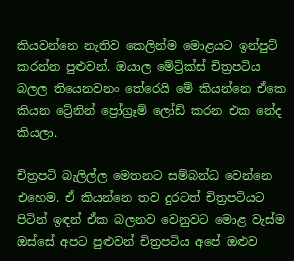කියවන්නෙ නැතිව කෙලින්ම මොළයට ඉන්පුට් කරන්න පුළුවන්. ඔයාල මේට්‍රික්ස් චිත්‍රපටිය බලල තියෙනවනං තේරෙයි මේ කියන්නෙ ඒකෙ කියන ට්‍රේනින් ‍ප්‍රෝග්‍රෑම් ලෝඩ් කරන එක නේද කියලා.

චිත්‍රපටි බැලිල්ල මෙතනට සම්බන්ධ වෙන්නෙ එහෙම. ඒ කියන්නෙ තව දුරටත් චිත්‍රපටියට පිටින් ඉඳන් ඒක බලනව වෙනුවට මොළ වැස්ම ඔස්සේ අපට පුළුවන් චිත්‍රපටිය අපේ ඔළුව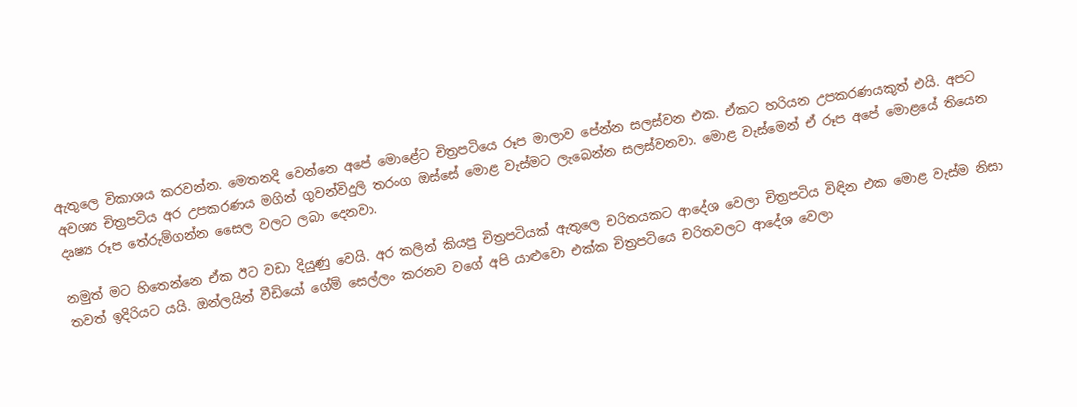ඇතුලෙ විකාශය කරවන්න. මෙතනදි වෙන්නෙ අපේ මොළේට චිත්‍රපටියෙ රූප මාලාව පේන්න සලස්වන එක. ඒකට හරියන උපකරණයකුත් එයි. අපට අවශ්‍ය චිත්‍රපටිය අර උපකරණය මගින් ගුවන්විදුලි තරංග ඔස්සේ මොළ වැස්මට ලැබෙන්න සලස්වනවා. මොළ වැස්මෙන් ඒ රූප අපේ මොළයේ තියෙන දෘෂ්‍ය රූප තේරුම්ගන්න සෛල වලට ලබා දෙනවා.

නමුත් මට හිතෙන්නෙ ඒක ඊට වඩා දියුණු වෙයි. අර කලින් කියපු චිත්‍රපටියක් ඇතුලෙ චරිතයකට ආදේශ වෙලා චිත්‍රපටිය විඳින එක මොළ වැස්ම නිසා තවත් ඉදිරියට යයි. ඔන්ලයින් වීඩියෝ ගේම් සෙල්ලං කරනව වගේ අපි යාළුවො එක්ක චිත්‍රපටියෙ චරිතවලට ආදේශ වෙලා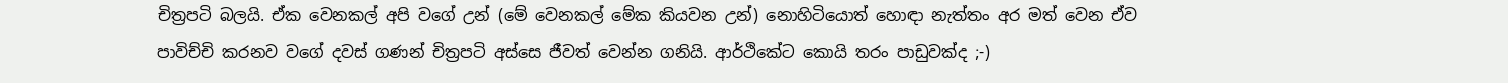චිත්‍රපටි බලයි. ඒක වෙනකල් අපි වගේ උන් (මේ වෙනකල් මේක කියවන උන්) නොහිටියොත් හොඳා නැත්තං අර මත් වෙන ඒව පාවිච්චි කරනව වගේ දවස් ගණන් චිත්‍රපටි අස්සෙ ජීවත් වෙන්න ගනියි. ආර්ථිකේට කොයි තරං පාඩුවක්ද ;-)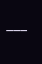___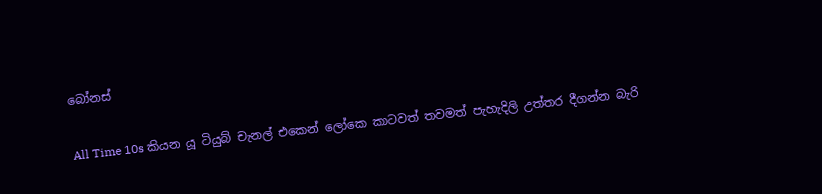බෝනස්

All Time 10s කියන යූ ටියුබ් චැනල් එකෙන් ලෝකෙ කාටවත් තවමත් පැහැදිලි උත්තර දීගන්න බැරි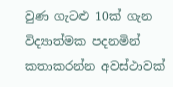වුණ ගැටළු 10ක් ගැන විද්‍යාත්මක පදනමින් කතාකරන්න අවස්ථාවක්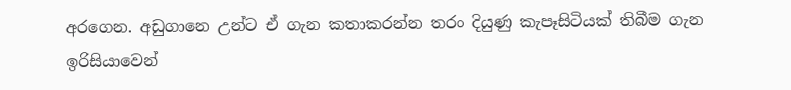අරගෙන. අඩුගානෙ උන්ට ඒ ගැන කතාකරන්න තරං දියුණු කැපෑසිටියක් තිබීම ගැන ඉරිසියාවෙන්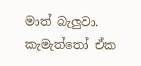මාත් බැලුවා. කැමැත්තෝ ඒක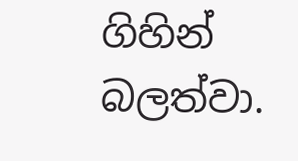ගිහින් බලත්වා.